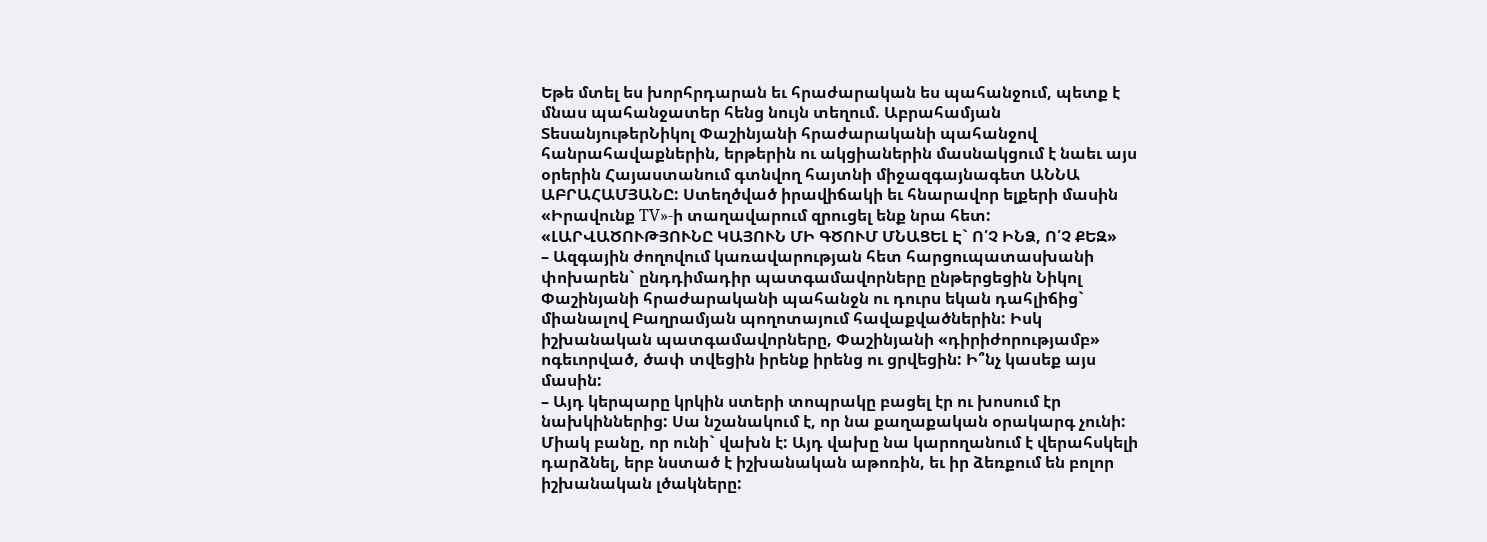Եթե մտել ես խորհրդարան եւ հրաժարական ես պահանջում, պետք է մնաս պահանջատեր հենց նույն տեղում. Աբրահամյան
ՏեսանյութերՆիկոլ Փաշինյանի հրաժարականի պահանջով հանրահավաքներին, երթերին ու ակցիաներին մասնակցում է նաեւ այս օրերին Հայաստանում գտնվող հայտնի միջազգայնագետ ԱՆՆԱ ԱԲՐԱՀԱՄՅԱՆԸ: Ստեղծված իրավիճակի եւ հնարավոր ելքերի մասին «Իրավունք TV»-ի տաղավարում զրուցել ենք նրա հետ:
«ԼԱՐՎԱԾՈՒԹՅՈՒՆԸ ԿԱՅՈՒՆ ՄԻ ԳԾՈՒՄ ՄՆԱՑԵԼ Է` Ո՛Չ ԻՆՁ, Ո՛Չ ՔԵԶ»
– Ազգային ժողովում կառավարության հետ հարցուպատասխանի փոխարեն` ընդդիմադիր պատգամավորները ընթերցեցին Նիկոլ Փաշինյանի հրաժարականի պահանջն ու դուրս եկան դահլիճից` միանալով Բաղրամյան պողոտայում հավաքվածներին: Իսկ իշխանական պատգամավորները, Փաշինյանի «դիրիժորությամբ» ոգեւորված, ծափ տվեցին իրենք իրենց ու ցրվեցին: Ի՞նչ կասեք այս մասին:
– Այդ կերպարը կրկին ստերի տոպրակը բացել էր ու խոսում էր նախկիններից: Սա նշանակում է, որ նա քաղաքական օրակարգ չունի: Միակ բանը, որ ունի` վախն է: Այդ վախը նա կարողանում է վերահսկելի դարձնել, երբ նստած է իշխանական աթոռին, եւ իր ձեռքում են բոլոր իշխանական լծակները: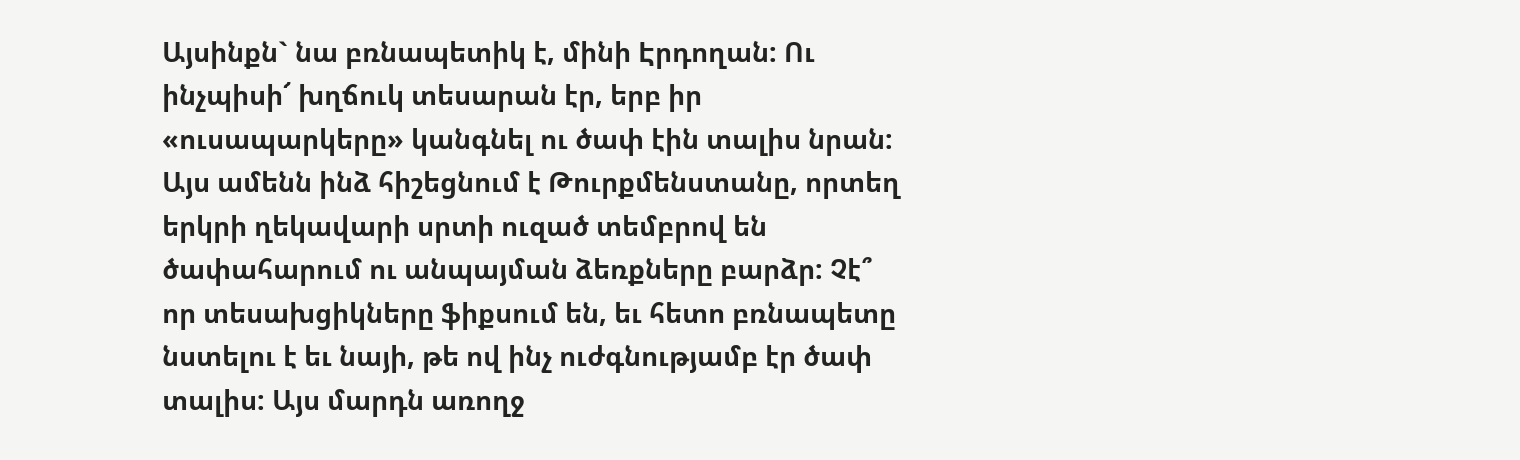Այսինքն` նա բռնապետիկ է, մինի Էրդողան: Ու ինչպիսի՜ խղճուկ տեսարան էր, երբ իր «ուսապարկերը» կանգնել ու ծափ էին տալիս նրան: Այս ամենն ինձ հիշեցնում է Թուրքմենստանը, որտեղ երկրի ղեկավարի սրտի ուզած տեմբրով են ծափահարում ու անպայման ձեռքները բարձր: Չէ՞ որ տեսախցիկները ֆիքսում են, եւ հետո բռնապետը նստելու է եւ նայի, թե ով ինչ ուժգնությամբ էր ծափ տալիս: Այս մարդն առողջ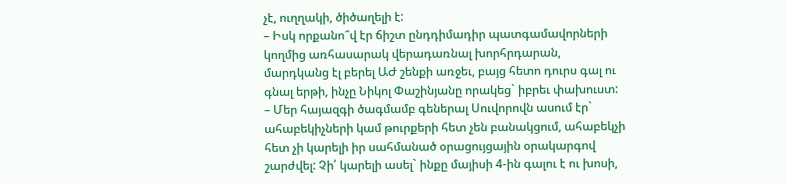չէ, ուղղակի, ծիծաղելի է:
– Իսկ որքանո՞վ էր ճիշտ ընդդիմադիր պատգամավորների կողմից առհասարակ վերադառնալ խորհրդարան, մարդկանց էլ բերել ԱԺ շենքի առջեւ, բայց հետո դուրս գալ ու գնալ երթի, ինչը Նիկոլ Փաշինյանը որակեց` իբրեւ փախուստ:
– Մեր հայազգի ծագմամբ գեներալ Սուվորովն ասում էր` ահաբեկիչների կամ թուրքերի հետ չեն բանակցում, ահաբեկչի հետ չի կարելի իր սահմանած օրացույցային օրակարգով շարժվել: Չի՛ կարելի ասել` ինքը մայիսի 4-ին գալու է ու խոսի,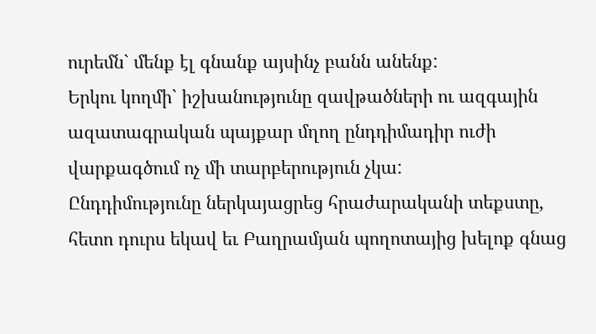ուրեմն` մենք էլ գնանք այսինչ բանն անենք:
Երկու կողմի` իշխանությունը զավթածների ու ազգային ազատագրական պայքար մղող ընդդիմադիր ուժի վարքագծում ոչ մի տարբերություն չկա:
Ընդդիմությունը ներկայացրեց հրաժարականի տեքստը, հետո դուրս եկավ եւ Բաղրամյան պողոտայից խելոք գնաց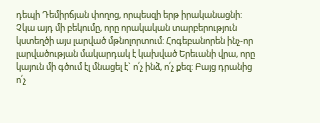դեպի Դեմիրճյան փողոց, որպեսզի երթ իրականացնի: Չկա այդ մի բեկումը, որը որակական տարբերություն կստեղծի այս լարված մթնոլորտում: Հոգեբանորեն ինչ-որ լարվածության մակարդակ է կախված Երեւանի վրա, որը կայուն մի գծում էլ մնացել է` ո՛չ ինձ, ո՛չ քեզ: Բայց դրանից ո՛չ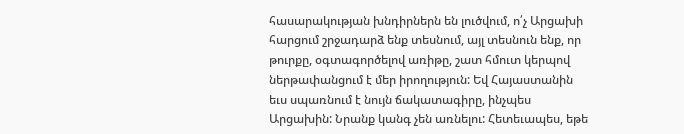հասարակության խնդիրներն են լուծվում, ո՛չ Արցախի հարցում շրջադարձ ենք տեսնում, այլ տեսնուն ենք, որ թուրքը, օգտագործելով առիթը, շատ հմուտ կերպով ներթափանցում է մեր իրողություն: Եվ Հայաստանին եւս սպառնում է նույն ճակատագիրը, ինչպես Արցախին: Նրանք կանգ չեն առնելու: Հետեւապես, եթե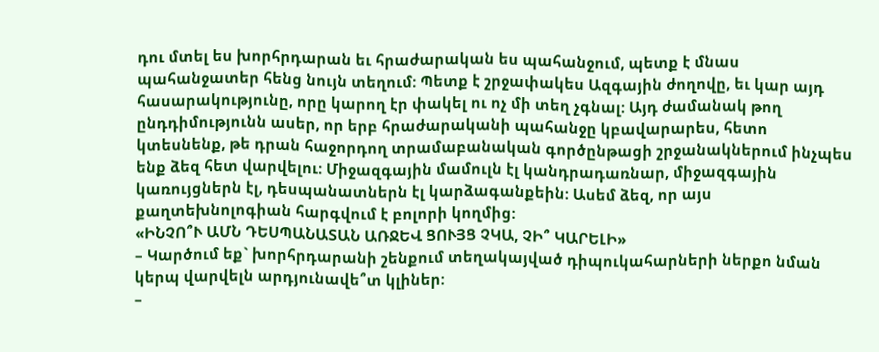դու մտել ես խորհրդարան եւ հրաժարական ես պահանջում, պետք է մնաս պահանջատեր հենց նույն տեղում: Պետք է շրջափակես Ազգային ժողովը, եւ կար այդ հասարակությունը, որը կարող էր փակել ու ոչ մի տեղ չգնալ: Այդ ժամանակ թող ընդդիմությունն ասեր, որ երբ հրաժարականի պահանջը կբավարարես, հետո կտեսնենք, թե դրան հաջորդող տրամաբանական գործընթացի շրջանակներում ինչպես ենք ձեզ հետ վարվելու: Միջազգային մամուլն էլ կանդրադառնար, միջազգային կառույցներն էլ, դեսպանատներն էլ կարձագանքեին: Ասեմ ձեզ, որ այս քաղտեխնոլոգիան հարգվում է բոլորի կողմից:
«ԻՆՉՈ՞Ւ ԱՄՆ ԴԵՍՊԱՆԱՏԱՆ ԱՌՋԵՎ ՑՈՒՅՑ ՉԿԱ, ՉԻ՞ ԿԱՐԵԼԻ»
– Կարծում եք` խորհրդարանի շենքում տեղակայված դիպուկահարների ներքո նման կերպ վարվելն արդյունավե՞տ կլիներ:
–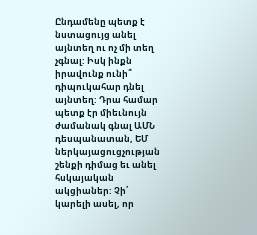Ընդամենը պետք է նստացույց անել այնտեղ ու ոչ մի տեղ չգնալ: Իսկ ինքն իրավունք ունի՞ դիպուկահար դնել այնտեղ: Դրա համար պետք էր միեւնույն ժամանակ գնալ ԱՄՆ դեսպանատան, ԵՄ ներկայացուցչության շենքի դիմաց եւ անել հսկայական ակցիաներ: Չի՛ կարելի ասել, որ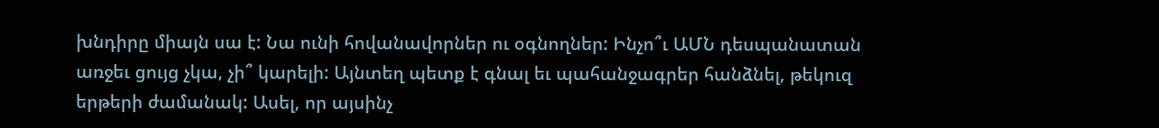խնդիրը միայն սա է: Նա ունի հովանավորներ ու օգնողներ: Ինչո՞ւ ԱՄՆ դեսպանատան առջեւ ցույց չկա, չի՞ կարելի: Այնտեղ պետք է գնալ եւ պահանջագրեր հանձնել, թեկուզ երթերի ժամանակ: Ասել, որ այսինչ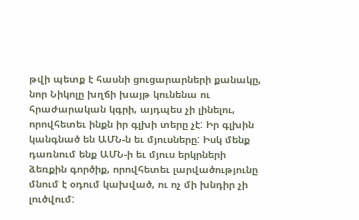թվի պետք է հասնի ցուցարարների քանակը, նոր Նիկոլը խղճի խայթ կունենա ու հրաժարական կգրի, այդպես չի լինելու, որովհետեւ ինքն իր գլխի տերը չէ: Իր գլխին կանգնած են ԱՄՆ-ն եւ մյուսները: Իսկ մենք դառնում ենք ԱՄՆ-ի եւ մյուս երկրների ձեռքին գործիք, որովհետեւ լարվածությունը մնում է օդում կախված, ու ոչ մի խնդիր չի լուծվում: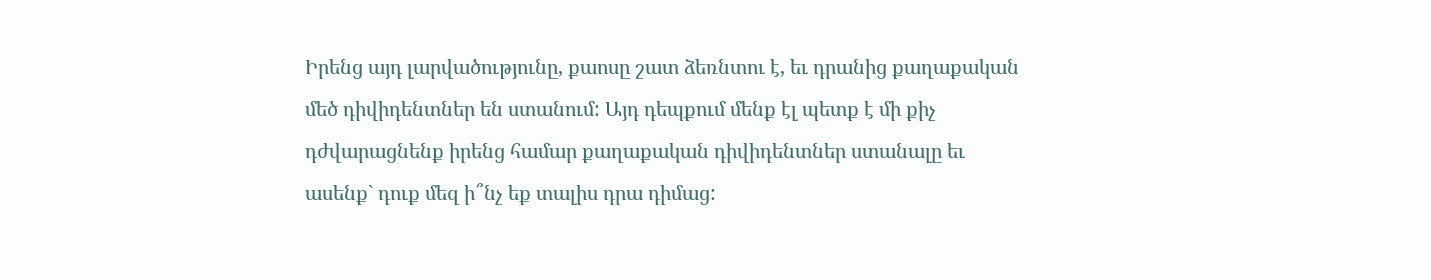Իրենց այդ լարվածությունը, քաոսը շատ ձեռնտու է, եւ դրանից քաղաքական մեծ դիվիդենտներ են ստանում: Այդ դեպքում մենք էլ պետք է մի քիչ դժվարացնենք իրենց համար քաղաքական դիվիդենտներ ստանալը եւ ասենք` դուք մեզ ի՞նչ եք տալիս դրա դիմաց: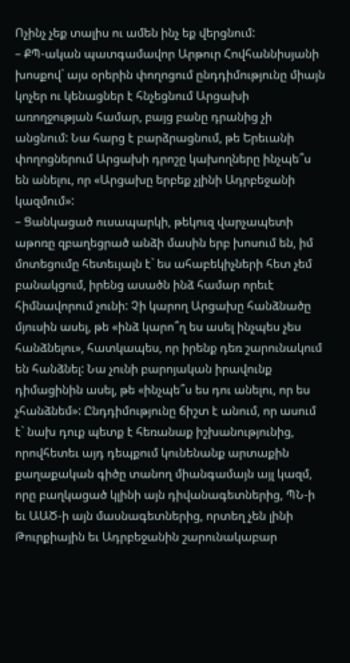Ոչինչ չեք տալիս ու ամեն ինչ եք վերցնում:
– ՔՊ-ական պատգամավոր Արթուր Հովհաննիսյանի խոսքով` այս օրերին փողոցում ընդդիմությունը միայն կոչեր ու կենացներ է հնչեցնում Արցախի առողջության համար, բայց բանը դրանից չի անցնում: Նա հարց է բարձրացնում, թե Երեւանի փողոցներում Արցախի դրոշը կախողները ինչպե՞ս են անելու, որ «Արցախը երբեք չլինի Ադրբեջանի կազմում»:
– Ցանկացած ուսապարկի, թեկուզ վարչապետի աթոռը զբաղեցրած անձի մասին երբ խոսում են, իմ մոտեցումը հետեւյալն է` ես ահաբեկիչների հետ չեմ բանակցում, իրենց ասածն ինձ համար որեւէ հիմնավորում չունի: Չի կարող Արցախը հանձնածը մյուսին ասել, թե «ինձ կարո՞ղ ես ասել ինչպես չես հանձնելու», հատկապես, որ իրենք դեռ շարունակում են հանձնել: Նա չունի բարոյական իրավունք դիմացինին ասել, թե «ինչպե՞ս ես դու անելու, որ ես չհանձնեմ»: Ընդդիմությունը ճիշտ է անում, որ ասում է` նախ դուք պետք է հեռանաք իշխանությունից, որովհետեւ այդ դեպքում կունենանք արտաքին քաղաքական գիծը տանող միանգամայն այլ կազմ, որը բաղկացած կլինի այն դիվանագետներից, ՊՆ-ի եւ ԱԱԾ-ի այն մասնագետներից, որտեղ չեն լինի Թուրքիային եւ Ադրբեջանին շարունակաբար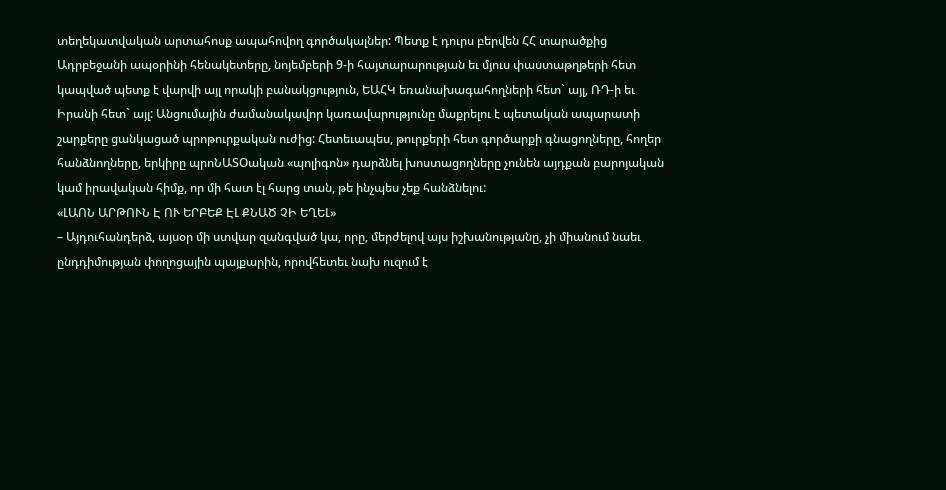տեղեկատվական արտահոսք ապահովող գործակալներ: Պետք է դուրս բերվեն ՀՀ տարածքից Ադրբեջանի ապօրինի հենակետերը, նոյեմբերի 9-ի հայտարարության եւ մյուս փաստաթղթերի հետ կապված պետք է վարվի այլ որակի բանակցություն, ԵԱՀԿ եռանախագահողների հետ` այլ, ՌԴ-ի եւ Իրանի հետ` այլ: Անցումային ժամանակավոր կառավարությունը մաքրելու է պետական ապարատի շարքերը ցանկացած պրոթուրքական ուժից: Հետեւապես, թուրքերի հետ գործարքի գնացողները, հողեր հանձնողները, երկիրը պրոՆԱՏՕական «պոլիգոն» դարձնել խոստացողները չունեն այդքան բարոյական կամ իրավական հիմք, որ մի հատ էլ հարց տան, թե ինչպես չեք հանձնելու:
«ԼԱՈՆ ԱՐԹՈՒՆ Է ՈՒ ԵՐԲԵՔ ԷԼ ՔՆԱԾ ՉԻ ԵՂԵԼ»
– Այդուհանդերձ, այսօր մի ստվար զանգված կա, որը, մերժելով այս իշխանությանը, չի միանում նաեւ ընդդիմության փողոցային պայքարին, որովհետեւ նախ ուզում է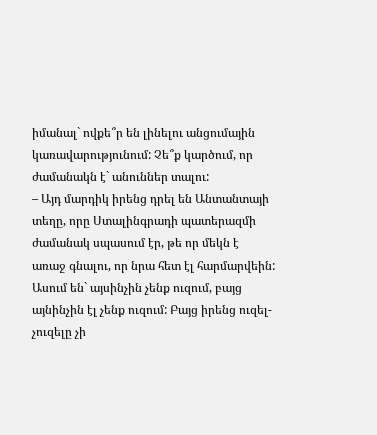իմանալ` ովքե՞ր են լինելու անցումային կառավարությունում: Չե՞ք կարծում, որ ժամանակն է` անուններ տալու:
– Այդ մարդիկ իրենց դրել են Անտանտայի տեղը, որը Ստալինգրադի պատերազմի ժամանակ սպասում էր, թե որ մեկն է առաջ գնալու, որ նրա հետ էլ հարմարվեին: Ասում են` այսինչին չենք ուզում, բայց այնինչին էլ չենք ուզում: Բայց իրենց ուզել-չուզելը չի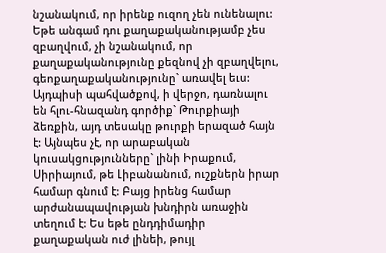նշանակում, որ իրենք ուզող չեն ունենալու: Եթե անգամ դու քաղաքականությամբ չես զբաղվում, չի նշանակում, որ քաղաքականությունը քեզնով չի զբաղվելու, գեոքաղաքականությունը` առավել եւս: Այդպիսի պահվածքով, ի վերջո, դառնալու են հլու-հնազանդ գործիք` Թուրքիայի ձեռքին, այդ տեսակը թուրքի երազած հայն է: Այնպես չէ, որ արաբական կուսակցությունները` լինի Իրաքում, Սիրիայում, թե Լիբանանում, ուշքներն իրար համար գնում է: Բայց իրենց համար արժանապավության խնդիրն առաջին տեղում է: Ես եթե ընդդիմադիր քաղաքական ուժ լինեի, թույլ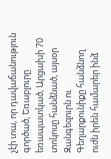չէի տա, որ դավաճանություն գործած, Եռաբլուրը եռապատկած, Արցախի 70 տոկոսը հանձնած, այսօր Զանգեզուրն ու Գեղարքունիքը հանձնող ուժն իրեն համարեր ինձ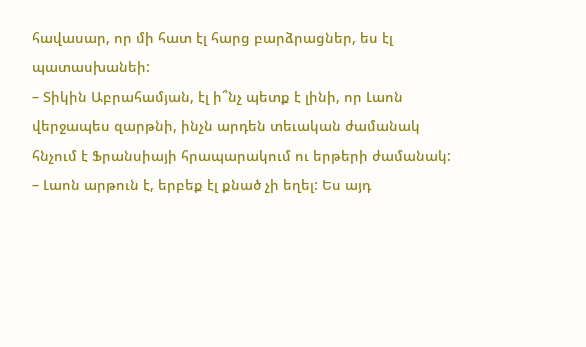հավասար, որ մի հատ էլ հարց բարձրացներ, ես էլ պատասխանեի:
– Տիկին Աբրահամյան, էլ ի՞նչ պետք է լինի, որ Լաոն վերջապես զարթնի, ինչն արդեն տեւական ժամանակ հնչում է Ֆրանսիայի հրապարակում ու երթերի ժամանակ:
– Լաոն արթուն է, երբեք էլ քնած չի եղել: Ես այդ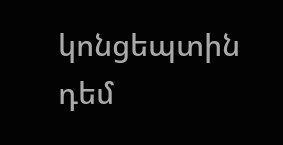կոնցեպտին դեմ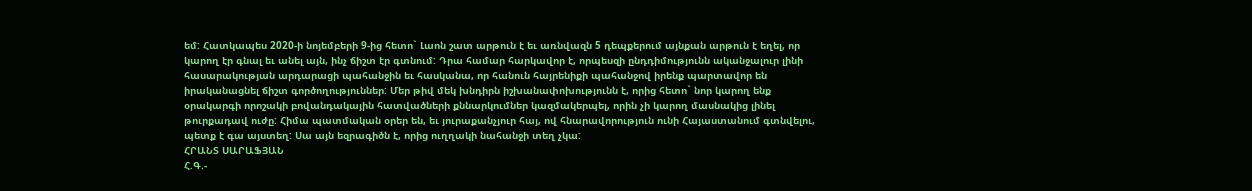եմ: Հատկապես 2020-ի նոյեմբերի 9-ից հետո` Լաոն շատ արթուն է եւ առնվազն 5 դեպքերում այնքան արթուն է եղել, որ կարող էր գնալ եւ անել այն, ինչ ճիշտ էր գտնում: Դրա համար հարկավոր է, որպեսզի ընդդիմությունն ականջալուր լինի հասարակության արդարացի պահանջին եւ հասկանա, որ հանուն հայրենիքի պահանջով իրենք պարտավոր են իրականացնել ճիշտ գործողություններ: Մեր թիվ մեկ խնդիրն իշխանափոխությունն է, որից հետո` նոր կարող ենք օրակարգի որոշակի բովանդակային հատվածների քննարկումներ կազմակերպել, որին չի կարող մասնակից լինել թուրքադավ ուժը: Հիմա պատմական օրեր են, եւ յուրաքանչյուր հայ, ով հնարավորություն ունի Հայաստանում գտնվելու, պետք է գա այստեղ: Սա այն եզրագիծն է, որից ուղղակի նահանջի տեղ չկա:
ՀՐԱՆՏ ՍԱՐԱՖՅԱՆ
Հ.Գ.-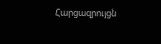Հարցազրույցն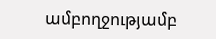ամբողջությամբ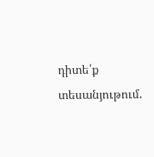դիտե՛ք տեսանյութում.